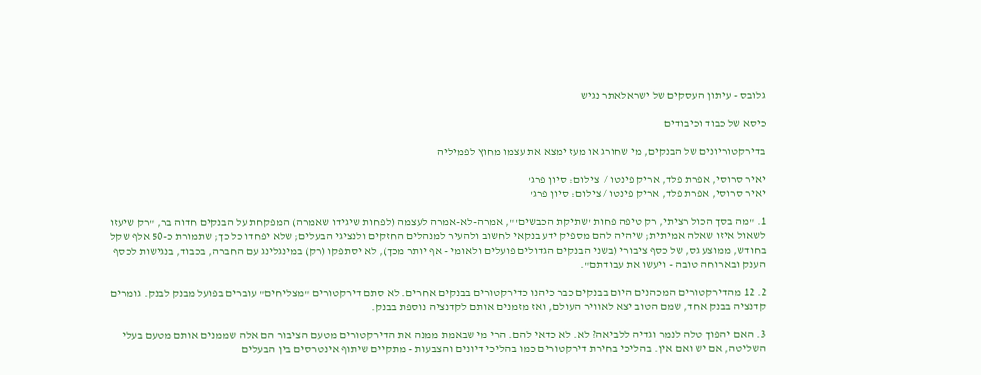גלובס - עיתון העסקים של ישראלאתר נגיש

כיסא של כבוד וכיבודים

בדירקטוריונים של הבנקים, מי שחורג או מעז ימצא את עצמו מחוץ לפמיליה

יאיר סרוסי, אפרת פלד, אריק פינטו /  צילום: סיון פרג'
יאיר סרוסי, אפרת פלד, אריק פינטו / צילום: סיון פרג'

1. "מה בסך הכול רציתי, רק טיפה פחות 'שתיקת הכבשים'", אמרה-לא-אמרה לעצמה (לפחות שיגידו שאמרה) המפקחת על הבנקים חדוה בר, "רק שיעזו לשאול איזו שאלה אמיתית; שיהיה להם מספיק ידע בנקאי לחשוב ולהעיר למנהלים החזקים ולנציגי הבעלים; שלא יפחדו כל כך; שתמורת כ-50 אלף שקל בחודש, ממוצע גס, של כסף ציבורי (בשני הבנקים הגדולים פועלים ולאומי - אף יותר מכך), לא יסתפקו (רק) במינגלינג עם החברה, בכבוד, בנגישות לכסף הענק ובארוחה טובה - ויעשו את עבודתם".

2. 12 מהדירקטורים המכהנים היום בבנקים כבר כיהנו כדירקטורים בבנקים אחרים. לא סתם דירקטורים "מצליחים" עוברים בפועל מבנק לבנק. גומרים קדנציה בבנק אחד, שמם הטוב יצא לאוויר העולם, ואז מזמנים אותם לקדנציה נוספת בבנק.

3. האם יהפוך טלה לנמר וגדיה ללביאה? לא. לא כדאי להם. הרי מי שבאמת ממנה את הדירקטורים מטעם הציבור הם אלה שממנים אותם מטעם בעלי השליטה, אם יש ואם אין. בהליכי בחירת דירקטורים כמו בהליכי דיונים והצבעות - מתקיים שיתוף אינטרסים בין הבעלים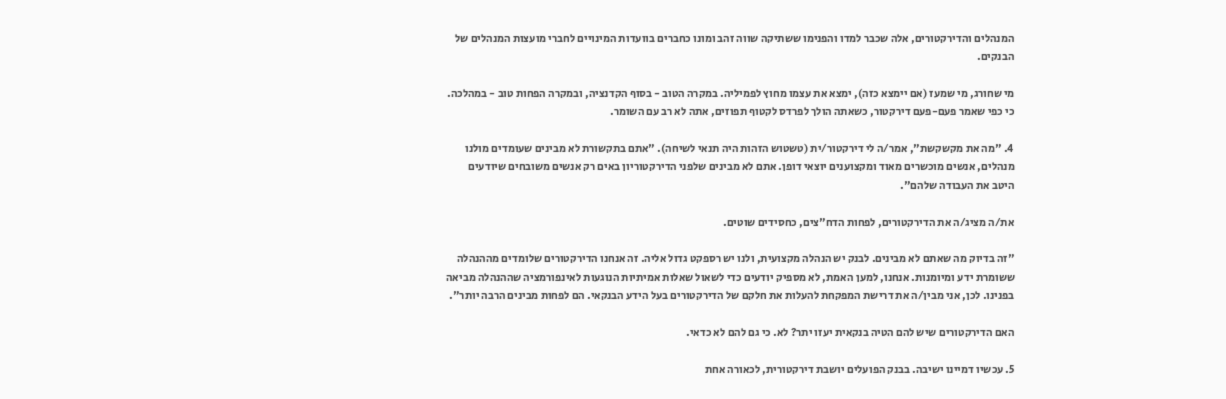המנהלים והדירקטורים, אלה שכבר למדו והפנימו ששתיקה שווה זהב ומונו כחברים בוועדות המינויים לחברי מועצות המנהלים של הבנקים.

מי שחורג, מי שמעז (אם יימצא כזה), ימצא את עצמו מחוץ לפמיליה. במקרה הטוב - בסוף הקדנציה, ובמקרה הפחות טוב - במהלכה. כי כפי שאמר פעם-פעם דירקטור, כשאתה הולך לפרדס לקטוף תפוזים, אתה לא רב עם השומר.

4. "מה את מקשקשת", אמר/ה לי דירקטור/ית (טשטוש הזהות היה תנאי לשיחה). "אתם בתקשורת לא מבינים שעומדים מולנו מנהלים, אנשים מוכשרים מאוד ומקצוענים יוצאי דופן. אתם לא מבינים שלפני הדירקטוריון באים רק אנשים משובחים שיודעים היטב את העבודה שלהם".

את/ה מציג/ה את הדירקטורים, לפחות הדח"צים, כחסידים שוטים.

"זה בדיוק מה שאתם לא מבינים. לבנק יש הנהלה מקצועית, ולנו יש רספקט גדול אליה. זה אנחנו הדירקטורים שלומדים מההנהלה ששומרת ידע ומיומנות. אנחנו, למען האמת, לא מספיק יודעים כדי לשאול שאלות אמיתיות הנוגעות לאינפורמציה שההנהלה מביאה בפנינו. לכן, אני מבין/ה את דרישת המפקחת להעלות את חלקם של הדירקטורים בעל הידע הבנקאי. הם לפחות מבינים הרבה יותר".

האם הדירקטורים שיש להם הטיה בנקאית יעזו יתר? לא. כי גם להם לא כדאי.

5. עכשיו דמיינו ישיבה. בבנק הפועלים יושבת דירקטורית, לכאורה אחת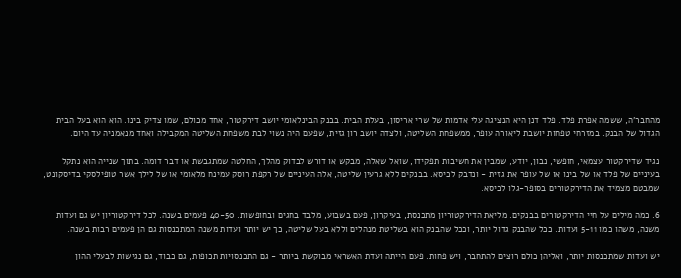מהחבר'ה, ששמה אפרת פלד. פלד דנן היא הנציגה עלי אדמות של שרי אריסון, בעלת הבית. בבנק הבינלאומי יושב דירקטור, אחד מכולם, שמו צדיק בינו. הוא הוא בעל הבית הגדול של הבנק. במזרחי טפחות יושבת ליאורה עופר, ממשפחת השליטה, ולצדה יושב רון גזית, שפעם היה נשוי לבת משפחת השליטה המקבילה ואחד מנאמניה עד היום.

נגיד שדירקטור עצמאי, חופשי, נבון, יודע, שמבין את חשיבות תפקידו, שואל שאלה, מבקש או דורש לבדוק מהלך, החלטה שמתגבשת או דבר דומה. בתוך שנייה הוא נתקל בעיניים של פלד או של בינו או של עופר את גזית - ונדבק לכיסא. בבנקים ללא גרעין שליטה, אלה העיניים של רקפת רוסק עמינח מלאומי או של לילך אשר טופילסקי בדיסקונט, שמבטם מצמיד את הדירקטורים בסופר-גלו לכיסא.

6. כמה מילים על חיי הדירקטורים בבנקים. מליאת הדירקטוריון מתכנסת, בעיקרון, פעם בשבוע, מלבד בחגים ובחופשות. 40-50 פעמים בשנה. לכל דירקטוריון יש גם ועדות משנה, משהו כמו 5-11 ועדות. ככל שהבנק גדול יותר, וככל שהבנק הוא בשליטת מנהלים וללא בעל שליטה, כך יש יותר ועדות משנה המתכנסות גם הן פעמים רבות בשנה.

יש ועדות שמתכנסות יותר, ואליהן כולם רוצים להתחבר, ויש פחות. פעם הייתה ועדת האשראי מבוקשת ביותר - גם התכנסויות תכופות, גם כבוד, גם נגישות לבעלי ההון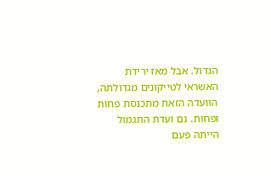הגדול. אבל מאז ירידת האשראי לטייקונים מגדולתה, הוועדה הזאת מתכנסת פחות ופחות. גם ועדת התגמול הייתה פעם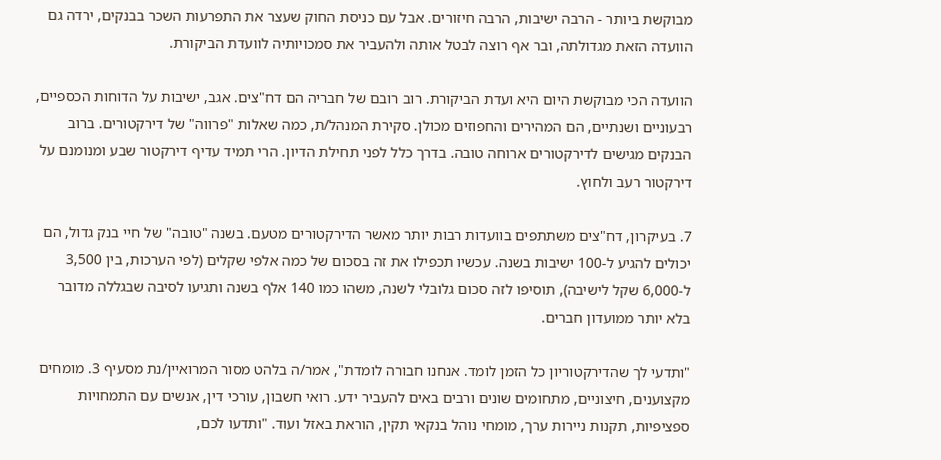מבוקשת ביותר - הרבה ישיבות, הרבה חיזורים. אבל עם כניסת החוק שעצר את התפרעות השכר בבנקים, ירדה גם הוועדה הזאת מגדולתה, ובר אף רוצה לבטל אותה ולהעביר את סמכויותיה לוועדת הביקורת.

הוועדה הכי מבוקשת היום היא ועדת הביקורת. רוב רובם של חבריה הם דח"צים. אגב, ישיבות על הדוחות הכספיים, רבעוניים ושנתיים, הם המהירים והחפוזים מכולן. סקירת המנהל/ת, כמה שאלות "פרווה" של דירקטורים. ברוב הבנקים מגישים לדירקטורים ארוחה טובה. בדרך כלל לפני תחילת הדיון. הרי תמיד עדיף דירקטור שבע ומנומנם על דירקטור רעב ולחוץ.

7. בעיקרון, דח"צים משתתפים בוועדות רבות יותר מאשר הדירקטורים מטעם. בשנה "טובה" של חיי בנק גדול, הם יכולים להגיע ל-100 ישיבות בשנה. עכשיו תכפילו את זה בסכום של כמה אלפי שקלים (לפי הערכות, בין 3,500 ל-6,000 שקל לישיבה), תוסיפו לזה סכום גלובלי לשנה, משהו כמו 140 אלף בשנה ותגיעו לסיבה שבגללה מדובר בלא יותר ממועדון חברים.

"ותדעי לך שהדירקטוריון כל הזמן לומד. אנחנו חבורה לומדת", אמר/ה בלהט מסור המרואיין/נת מסעיף 3. מומחים מקצוענים, חיצוניים, מתחומים שונים ורבים באים להעביר ידע. רואי חשבון, עורכי דין, אנשים עם התמחויות ספציפיות, תקנות ניירות ערך, מומחי נוהל בנקאי תקין, הוראת באזל ועוד. "ותדעו לכם,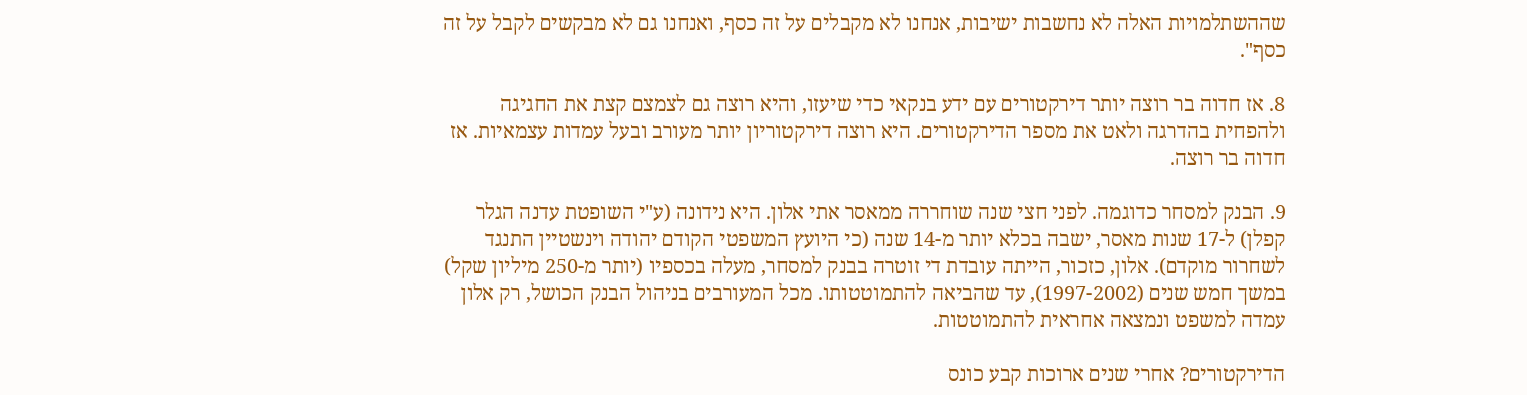שההשתלמויות האלה לא נחשבות ישיבות, אנחנו לא מקבלים על זה כסף, ואנחנו גם לא מבקשים לקבל על זה כסף".

8. אז חדוה בר רוצה יותר דירקטורים עם ידע בנקאי כדי שיעזו, והיא רוצה גם לצמצם קצת את החגיגה ולהפחית בהדרגה ולאט את מספר הדירקטורים. היא רוצה דירקטוריון יותר מעורב ובעל עמדות עצמאיות. אז חדוה בר רוצה.

9. הבנק למסחר כדוגמה. לפני חצי שנה שוחררה ממאסר אתי אלון. היא נידונה (ע"י השופטת עדנה הגלר קפלן) ל-17 שנות מאסר, ישבה בכלא יותר מ-14 שנה (כי היועץ המשפטי הקודם יהודה וינשטיין התנגד לשחרור מוקדם). אלון, כזכור, הייתה עובדת די זוטרה בבנק למסחר, מעלה בכספיו (יותר מ-250 מיליון שקל) במשך חמש שנים (1997-2002), עד שהביאה להתמוטטותו. מכל המעורבים בניהול הבנק הכושל, רק אלון עמדה למשפט ונמצאה אחראית להתמוטטות.

הדירקטורים? אחרי שנים ארוכות קבע כונס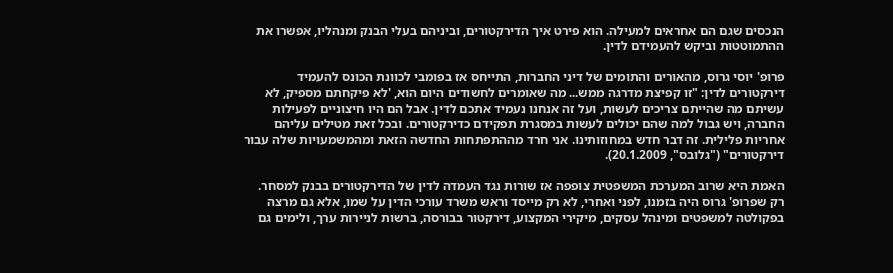הנכסים שגם הם אחראים למעילה. הוא פירט איך הדירקטורים, וביניהם בעלי הבנק ומנהליו, אפשרו את ההתמוטטות וביקש להעמידם לדין.

פרופ' יוסי גרוס, מהאורים והתומים של דיני החברות, התייחס אז בפומבי לכוונת הכונס להעמיד דירקטורים לדין: "זו קפיצת מדרגה ממש... מה שאומרים לחשודים היום הוא, 'לא פיקחתם מספיק, לא עשיתם מה שהייתם צריכים לעשות, ועל זה אנחנו נעמיד אתכם לדין. אבל הם היו חיצוניים לפעילות החברה, ויש גבול למה שהם יכולים לעשות במסגרת תפקידם כדירקטורים. ובכל זאת מטילים עליהם אחריות פלילית. זה דבר חדש במחוזותינו. אני חרד מההתפתחות החדשה הזאת ומהמשמעויות שלה עבור דירקטורים" ("גלובס", 20.1.2009).

האמת היא שרוב המערכת המשפטית צופפה אז שורות נגד העמדה לדין של הדירקטורים בבנק למסחר. רק שפרופ' גרוס היה בזמנו, לפני ואחרי, לא רק מייסד וראש משרד עורכי הדין על שמו, אלא גם מרצה בפקולטה למשפטים ומינהל עסקים, מיקירי המקצוע, דירקטור בבורסה, ברשות לניירות ערך, ולימים גם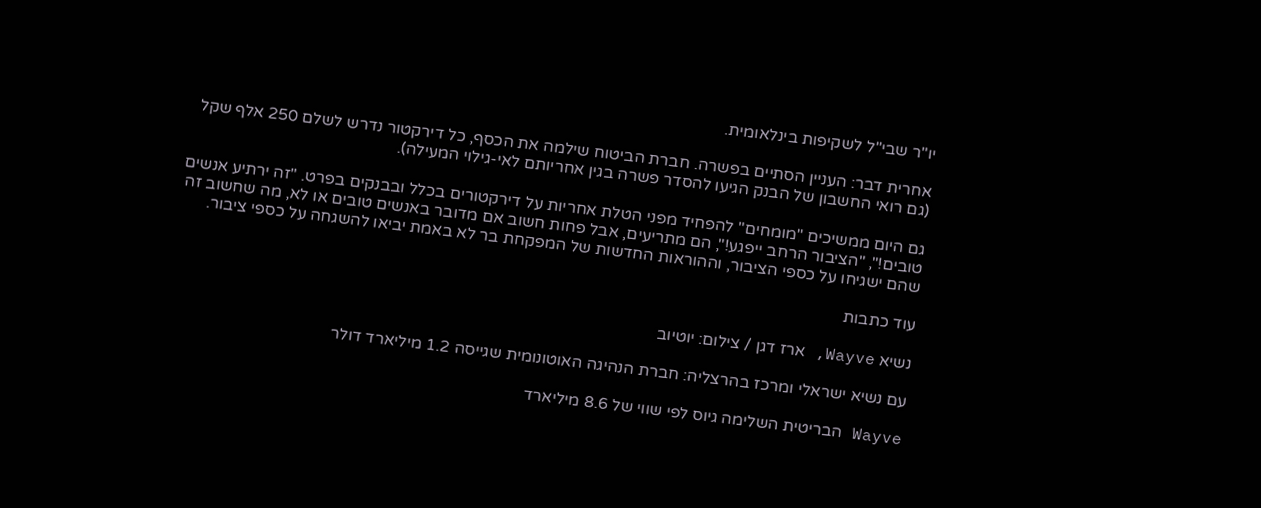יו"ר שבי"ל לשקיפות בינלאומית.

אחרית דבר: העניין הסתיים בפשרה. חברת הביטוח שילמה את הכסף, כל דירקטור נדרש לשלם 250 אלף שקל (גם רואי החשבון של הבנק הגיעו להסדר פשרה בגין אחריותם לאי-גילוי המעילה).

גם היום ממשיכים "מומחים" להפחיד מפני הטלת אחריות על דירקטורים בכלל ובבנקים בפרט. "זה ירתיע אנשים טובים!", "הציבור הרחב ייפגע!", הם מתריעים, אבל פחות חשוב אם מדובר באנשים טובים או לא, מה שחשוב זה שהם ישגיחו על כספי הציבור, וההוראות החדשות של המפקחת בר לא באמת יביאו להשגחה על כספי ציבור.

עוד כתבות

נשיא Wayve, ארז דגן / צילום: יוטיוב

עם נשיא ישראלי ומרכז בהרצליה: חברת הנהיגה האוטונומית שגייסה 1.2 מיליארד דולר

Wayve הבריטית השלימה גיוס לפי שווי של 8.6 מיליארד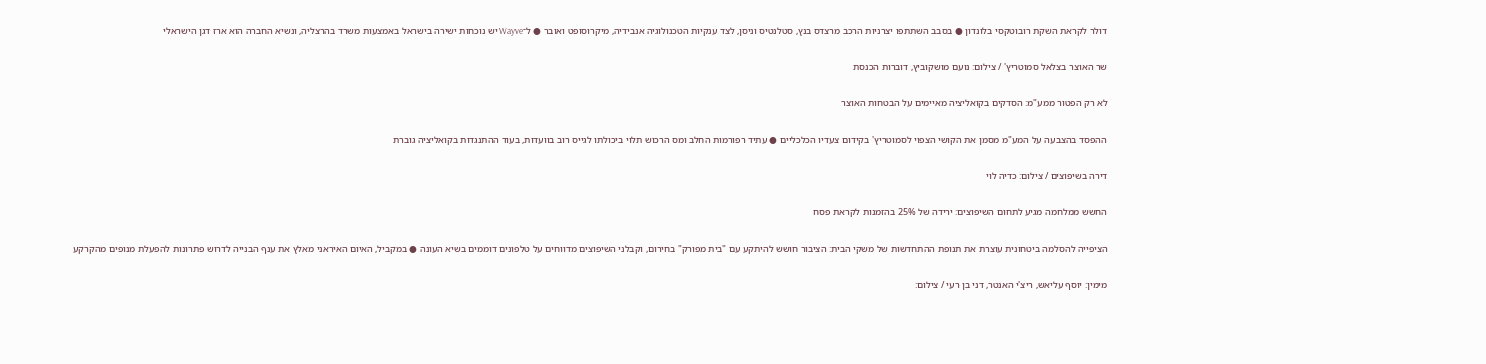דולר לקראת השקת רובוטקסי בלונדון ● בסבב השתתפו יצרניות הרכב מרצדס בנץ, סטלנטיס וניסן, לצד ענקיות הטכנולוגיה אנבידיה, מיקרוסופט ואובר ● ל־Wayve יש נוכחות ישירה בישראל באמצעות משרד בהרצליה, ונשיא החברה הוא ארז דגן הישראלי

שר האוצר בצלאל סמוטריץ' / צילום: נועם מושקוביץ, דוברות הכנסת

לא רק הפטור ממע"מ: הסדקים בקואליציה מאיימים על הבטחות האוצר

ההפסד בהצבעה על המע"מ מסמן את הקושי הצפוי לסמוטריץ' בקידום צעדיו הכלכליים ● עתיד רפורמות החלב ומס הרכוש תלוי ביכולתו לגייס רוב בוועדות, בעוד ההתנגדות בקואליציה גוברת

דירה בשיפוצים / צילום: כדיה לוי

החשש ממלחמה מגיע לתחום השיפוצים: ירידה של 25% בהזמנות לקראת פסח

הציפייה להסלמה ביטחונית עוצרת את תנופת ההתחדשות של משקי הבית: הציבור חושש להיתקע עם "בית מפורק" בחירום, וקבלני השיפוצים מדווחים על טלפונים דוממים בשיא העונה ● במקביל, האיום האיראני מאלץ את ענף הבנייה לדרוש פתרונות להפעלת מנופים מהקרקע

מימין: יוסף עליאש, ריצ'י האנטר, דני בן רעי / צילום: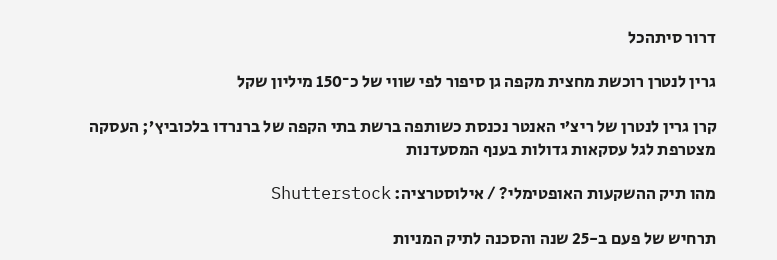דרור סיתהכל

גרין לנטרן רוכשת מחצית מקפה גן סיפור לפי שווי של כ־150 מיליון שקל

קרן גרין לנטרן של ריצ’י האנטר נכנסת כשותפה ברשת בתי הקפה של ברנרדו בלכוביץ’; העסקה מצטרפת לגל עסקאות גדולות בענף המסעדנות

מהו תיק ההשקעות האופטימלי? / אילוסטרציה: Shutterstock

תרחיש של פעם ב-25 שנה והסכנה לתיק המניות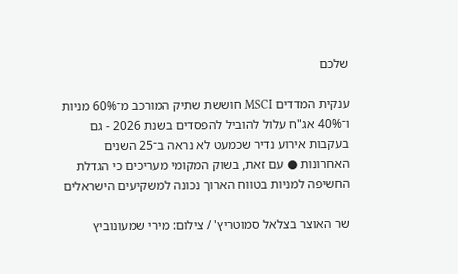שלכם

ענקית המדדים MSCI חוששת שתיק המורכב מ־60% מניות ו־40% אג"ח עלול להוביל להפסדים בשנת 2026 - גם בעקבות אירוע נדיר שכמעט לא נראה ב־25 השנים האחרונות ● עם זאת, בשוק המקומי מעריכים כי הגדלת החשיפה למניות בטווח הארוך נכונה למשקיעים הישראלים

שר האוצר בצלאל סמוטריץ' / צילום: מירי שמעונוביץ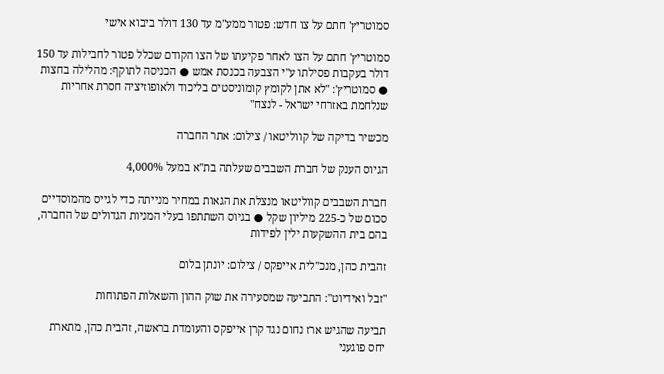סמוטריץ' חתם על צו חדש: פטור ממע"מ עד 130 דולר ביבוא אישי

סמוטריץ' חתם על הצו לאחר פקיעתו של הצו הקודם שכלל פטור לחבילות עד 150 דולר בעקבות פסילתו ע"י הצבעה בכנסת אמש ● הכניסה לתוקף: מהלילה בחצות ● סמוטריץ': "לא אתן לקומץ קומוניסטים בליכוד ולאופוזיציה חסרת אחריות שנלחמת באזרחי ישראל - לנצח"

מכשיר בדיקה של קווליטאו / צילום: אתר החברה

הגיוס הענק של חברת השבבים שעלתה בת"א במעל 4,000%

חברת השבבים קווליטאו מנצלת את הגאות במחיר מנייתה כדי לגייס מהמוסדיים סכום של כ-225 מיליון שקל ● בגיוס השתתפו בעלי המניות הגדולים של החברה, בהם בית ההשקעות ילין לפידות

זהבית כהן, מנכ''לית אייפקס / צילום: יונתן בלום

"זבל ואידיוט": התביעה שמסעירה את שוק ההון והשאלות הפתוחות

תביעה שהגיש ארז נחום נגד קרן אייפקס והעומדת בראשה, זהבית כהן, מתארת יחס פוגעני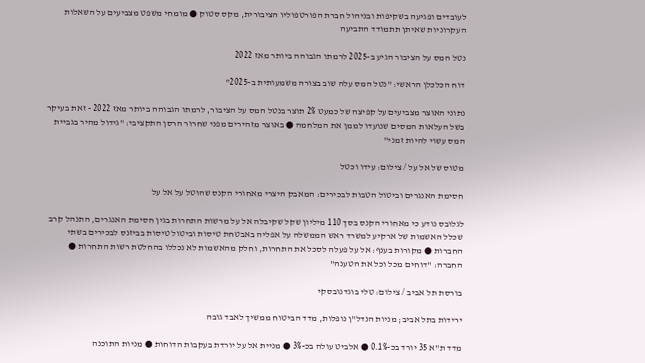לעובדים ופגיעה בשקיפות ובניהול חברת הפורטפוליו הציבורית, מקס סטוק ● מומחי משפט מצביעים על השאלות העקרוניות שאיתן תתמודד התביעה

נטל המס על הציבור הגיע ב-2025 לרמתו הגבוהה ביותר מאז 2022

דוח הכלכלן הראשי: "נטל המס עלה שוב בצורה משמעותית ב-2025"

נתוני האוצר מצביעים על קפיצה של כמעט 2% תוצר בנטל המס על הציבור, לרמתו הגבוהה ביותר מאז 2022 - זאת בעיקר בשל העלאות המסים שנועדו לממן את המלחמה ● באוצר מזהירים מפני שחרור הרסן התקציבי: "גידול מהיר בגביית המס עשוי להיות זמני"

מטוס של אל על / צילום: עידו וכטל

חסימת האנגרים וביטול הטבות לבכירים: המאבק היצרי מאחורי הקנס שהוטל על אל על

לגלובס נודע כי מאחורי הקנס בסך 110 מיליון שקל שקיבלה אל על מרשות התחרות בגין חסימת האנגרים, התנהל קרב שכלל האשמות של ארקיע למשרד ראש הממשלה על אפליה באבטחת טיסות וביטול טיסות בביזנס לבכירים בשתי החברות ● מקורות בענף: אל על פעלה לסכל את התחרות, וחלק מהאשמות לא נכללו בהחלטת רשות התחרות ● החברה: "דוחים מכל וכל את הטענה"

בורסת תל אביב / צילום: טלי בוגדנובסקי

ירידות בתל אביב; מניות הנדל"ן נופלות, מדד הביטוח ממשיך לאבד גובה

מדד ת"א 35 יורד בכ-0.1% ● אלביט עולה בכ-3% ● מניית אל על יורדת בעקבות הדוחות ● מניות התוכנה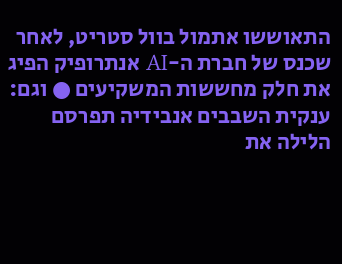התאוששו אתמול בוול סטריט, לאחר שכנס של חברת ה-AI אנתרופיק הפיג את חלק מחששות המשקיעים ● וגם: ענקית השבבים אנבידיה תפרסם הלילה את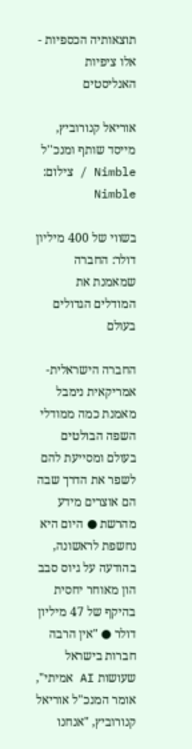תוצאותיה הכספיות - אלו ציפיות האנליסטים

אוריאל קנורוביץ, מייסד שותף ומנכ''ל Nimble / צילום: Nimble

בשווי של 400 מיליון דולר: החברה שמאמנת את המודלים הגדולים בעולם

החברה הישראלית-אמריקאית נימבל מאמנת כמה ממודלי השפה הבולטים בעולם ומסייעת להם לשפר את הדרך שבה הם אוצרים מידע מהרשת ● היום היא נחשפת לראשונה, בהודעה על גיוס סבב הון מאוחר יחסית בהיקף של 47 מיליון דולר ● "אין הרבה חברות בישראל שעושות AI אמיתי", אומר המנכ"ל אוריאל קנורוביץ, "אנחנו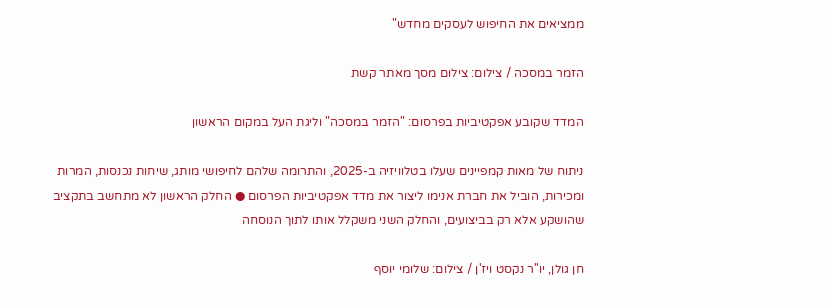ממציאים את החיפוש לעסקים מחדש"

הזמר במסכה / צילום: צילום מסך מאתר קשת

המדד שקובע אפקטיביות בפרסום: "הזמר במסכה" וליגת העל במקום הראשון

ניתוח של מאות קמפיינים שעלו בטלוויזיה ב-2025, והתרומה שלהם לחיפושי מותג, שיחות נכנסות, המרות ומכירות, הוביל את חברת אנימו ליצור את מדד אפקטיביות הפרסום ● החלק הראשון לא מתחשב בתקציב שהושקע אלא רק בביצועים, והחלק השני משקלל אותו לתוך הנוסחה

חן גולן, יו''ר נקסט ויז'ן / צילום: שלומי יוסף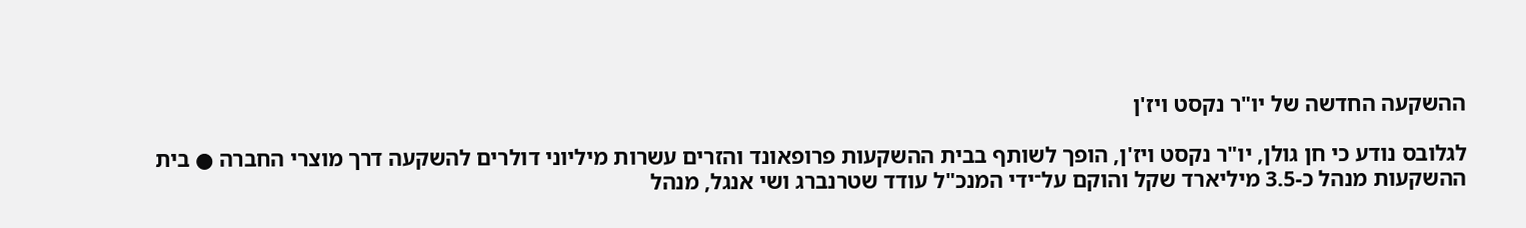ההשקעה החדשה של יו"ר נקסט ויז'ן

לגלובס נודע כי חן גולן, יו"ר נקסט ויז'ן, הופך לשותף בבית ההשקעות פרופאונד והזרים עשרות מיליוני דולרים להשקעה דרך מוצרי החברה ● בית ההשקעות מנהל כ-3.5 מיליארד שקל והוקם על־ידי המנכ"ל עודד שטרנברג ושי אנגל, מנהל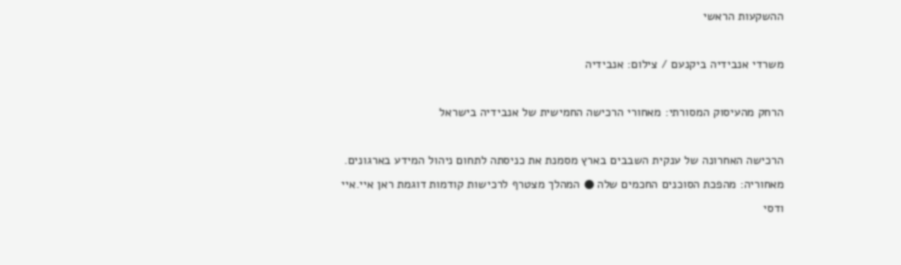ההשקעות הראשי

משרדי אנבידיה ביקנעם / צילום: אנבידיה

הרחק מהעיסוק המסורתי: מאחורי הרכישה החמישית של אנבידיה בישראל

הרכישה האחרונה של ענקית השבבים בארץ מסמנת את כניסתה לתחום ניהול המידע בארגונים. מאחוריה: מהפכת הסוכנים החכמים שלה ● המהלך מצטרף לרכישות קודמות דוגמת ראן איי.איי ודסי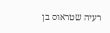רעיה שטראוס בן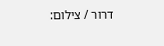דרור / צילום: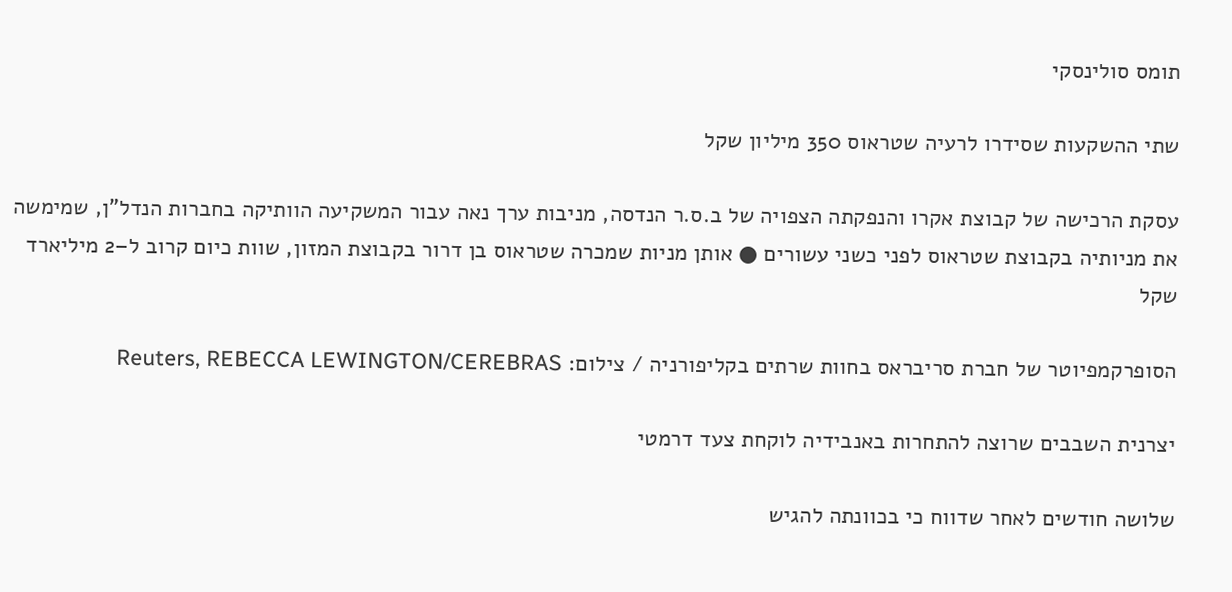תומס סולינסקי

שתי ההשקעות שסידרו לרעיה שטראוס 350 מיליון שקל

עסקת הרכישה של קבוצת אקרו והנפקתה הצפויה של ב.ס.ר הנדסה, מניבות ערך נאה עבור המשקיעה הוותיקה בחברות הנדל"ן, שמימשה את מניותיה בקבוצת שטראוס לפני כשני עשורים ● אותן מניות שמכרה שטראוס בן דרור בקבוצת המזון, שוות כיום קרוב ל–2 מיליארד שקל

הסופרקמפיוטר של חברת סריבראס בחוות שרתים בקליפורניה / צילום: Reuters, REBECCA LEWINGTON/CEREBRAS

יצרנית השבבים שרוצה להתחרות באנבידיה לוקחת צעד דרמטי

שלושה חודשים לאחר שדווח כי בכוונתה להגיש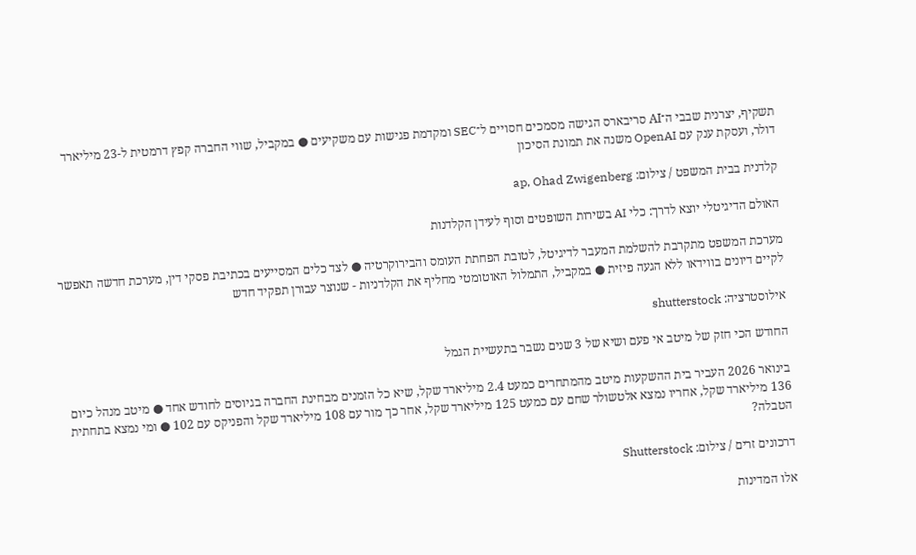תשקיף, יצרנית שבבי ה־AI סריבארס הגישה מסמכים חסויים ל־SEC ומקדמת פגישות עם משקיעים ● במקביל, שווי החברה קפץ דרמטית ל-23 מיליארד דולר, ועסקת ענק עם OpenAI משנה את תמונת הסיכון

קלדנית בבית המשפט / צילום: ap, Ohad Zwigenberg

האולם הדיגיטלי יוצא לדרך: כלי AI בשירות השופטים וסוף לעידן הקלדנות

מערכת המשפט מתקרבת להשלמת המעבר לדיגיטל, לטובת הפחתת העומס והבירוקרטיה ● לצד כלים המסייעים בכתיבת פסקי דין, מערכת חדשה תאפשר לקיים דיונים בווידאו ללא הגעה פיזית ● במקביל, התמלול האוטומטי מחליף את הקלדניות - שנוצר עבורן תפקיד חדש

אילוסטרציה: shutterstock

החודש הכי חזק של מיטב אי פעם ושיא של 3 שנים נשבר בתעשיית הגמל

בינואר 2026 העביר בית ההשקעות מיטב מהמתחרים כמעט 2.4 מיליארד שקל, שיא כל הזמנים מבחינת החברה בגיוסים לחודש אחד ● מיטב מנהל כיום 136 מיליארד שקל, אחריו נמצא אלטשולר שחם עם כמעט 125 מיליארד שקל, אחר כך מור עם 108 מיליארד שקל והפניקס עם 102 ● ומי נמצא בתחתית הטבלה?

דרכונים זרים / צילום: Shutterstock

אלו המדינות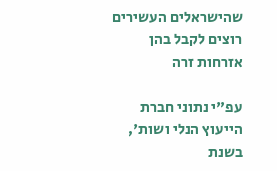שהישראלים העשירים רוצים לקבל בהן אזרחות זרה

עפ"י נתוני חברת הייעוץ הנלי ושות', בשנת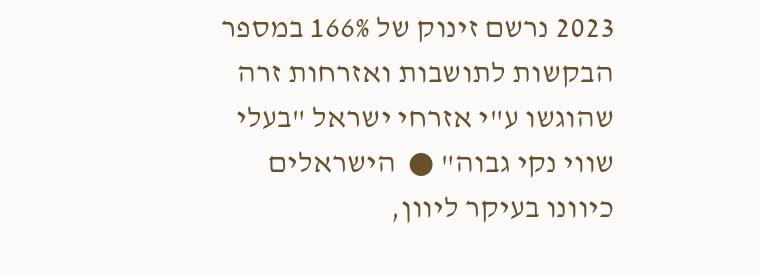2023 נרשם זינוק של 166% במספר הבקשות לתושבות ואזרחות זרה שהוגשו ע"י אזרחי ישראל "בעלי שווי נקי גבוה" ●  הישראלים כיוונו בעיקר ליוון,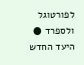לפורטוגל ולספרד ● היעד החדש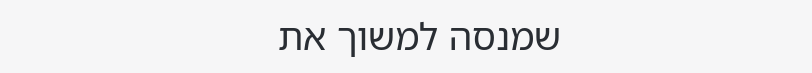שמנסה למשוך את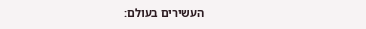העשירים בעולם: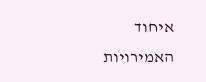איחוד האמירויות